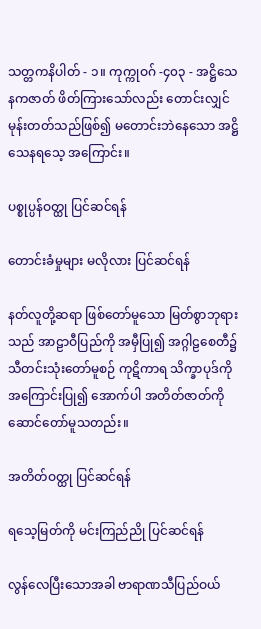သတ္တကနိပါတ် - ၁။ ကုက္ကုဝဂ် -၄၀၃ - အဋ္ဌိသေနကဇာတ် ဖိတ်ကြားသော်လည်း တောင်းလျှင် မုန်းတတ်သည်ဖြစ်၍ မတောင်းဘဲနေသော အဋ္ဌိသေနရသေ့ အကြောင်း။

ပစ္စုပ္ပန်ဝတ္ထု ပြင်ဆင်ရန်

တောင်းခံမှုများ မလိုလား ပြင်ဆင်ရန်

နတ်လူတို့ဆရာ ဖြစ်တော်မူသော မြတ်စွာဘုရားသည် အာဠာဝီပြည်ကို အမှီပြု၍ အဂ္ဂါဠစေတီ၌ သီတင်းသုံးတော်မူစဉ် ကုဋိကာရ သိက္ခာပုဒ်ကို အကြောင်းပြု၍ အောက်ပါ အတိတ်ဇာတ်ကို ဆောင်တော်မူသတည်း။

အတိတ်ဝတ္ထု ပြင်ဆင်ရန်

ရသေ့မြတ်ကို မင်းကြည်ညို ပြင်ဆင်ရန်

လွန်လေပြီးသောအခါ ဗာရာဏသီပြည်ဝယ်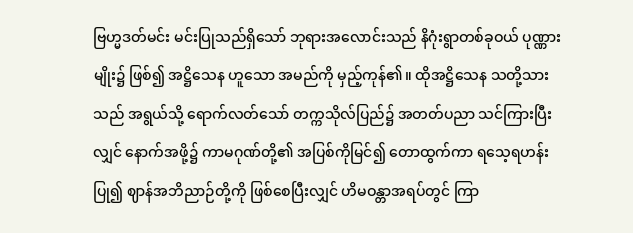ဗြဟ္မဒတ်မင်း မင်းပြုသည်ရှိသော် ဘုရားအလောင်းသည် နိဂုံးရွာတစ်ခုဝယ် ပုဏ္ဏားမျိုး၌ ဖြစ်၍ အဋ္ဌိသေန ဟူသော အမည်ကို မှည့်ကုန်၏။ ထိုအဋ္ဌိသေန သတို့သားသည် အရွယ်သို့ ရောက်လတ်သော် တက္ကသိုလ်ပြည်၌ အတတ်ပညာ သင်ကြားပြီးလျှင် နောက်အဖို့၌ ကာမဂုဏ်တို့၏ အပြစ်ကိုမြင်၍ တောထွက်ကာ ရသေ့ရဟန်းပြု၍ ဈာန်အဘိညာဉ်တို့ကို ဖြစ်စေပြီးလျှင် ဟိမဝန္တာအရပ်တွင် ကြာ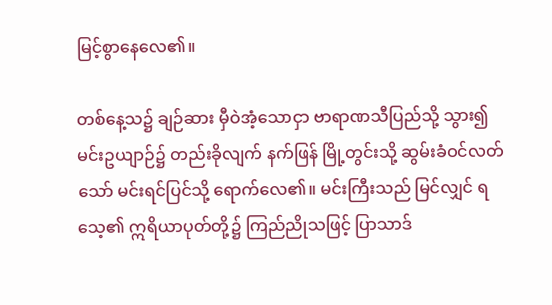မြင့်စွာနေလေ၏။

တစ်နေ့သ၌ ချဉ်ဆား မှီဝဲအံ့သောငှာ ဗာရာဏသီပြည်သို့ သွား၍ မင်းဥယျာဉ်၌ တည်းခိုလျက် နက်ဖြန် မြို့တွင်းသို့ ဆွမ်းခံဝင်လတ်သော် မင်းရင်ပြင်သို့ ရောက်လေ၏။ မင်းကြီးသည် မြင်လျှင် ရသေ့၏ ဣရိယာပုတ်တို့၌ ကြည်ညိုသဖြင့် ပြာသာဒ်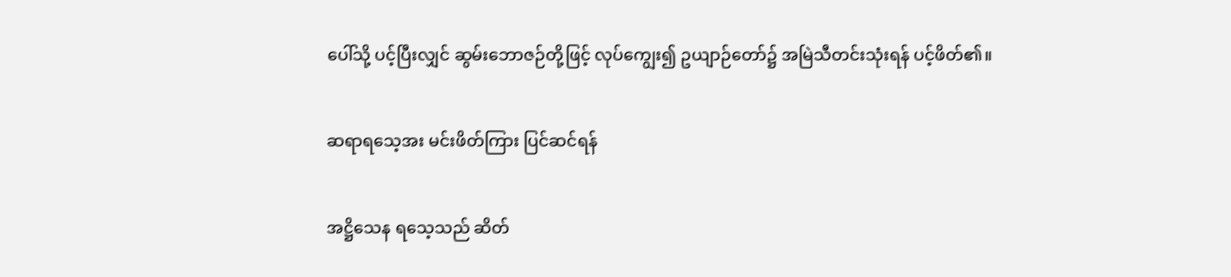ပေါ်သို့ ပင့်ပြီးလျှင် ဆွမ်းဘောဇဉ်တို့ဖြင့် လုပ်ကျွေး၍ ဥယျာဉ်တော်၌ အမြဲသီတင်းသုံးရန် ပင့်ဖိတ်၏။

ဆရာရသေ့အး မင်းဖိတ်ကြား ပြင်ဆင်ရန်

အဋ္ဌိသေန ရသေ့သည် ဆိတ်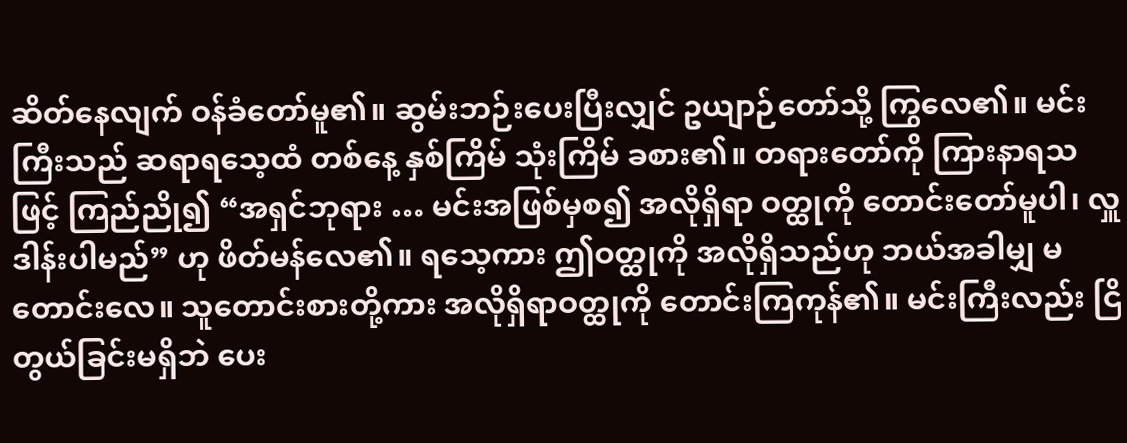ဆိတ်နေလျက် ဝန်ခံတော်မူ၏။ ဆွမ်းဘဉ်းပေးပြီးလျှင် ဥယျာဉ်တော်သို့ ကြွလေ၏။ မင်းကြီးသည် ဆရာရသေ့ထံ တစ်နေ့ နှစ်ကြိမ် သုံးကြိမ် ခစား၏။ တရားတော်ကို ကြားနာရသဖြင့် ကြည်ညို၍ “အရှင်ဘုရား … မင်းအဖြစ်မှစ၍ အလိုရှိရာ ဝတ္ထုကို တောင်းတော်မူပါ၊ လှူဒါန်းပါမည်” ဟု ဖိတ်မန်လေ၏။ ရသေ့ကား ဤဝတ္ထုကို အလိုရှိသည်ဟု ဘယ်အခါမျှ မတောင်းလေ။ သူတောင်းစားတို့ကား အလိုရှိရာဝတ္ထုကို တောင်းကြကုန်၏။ မင်းကြီးလည်း ငြိတွယ်ခြင်းမရှိဘဲ ပေး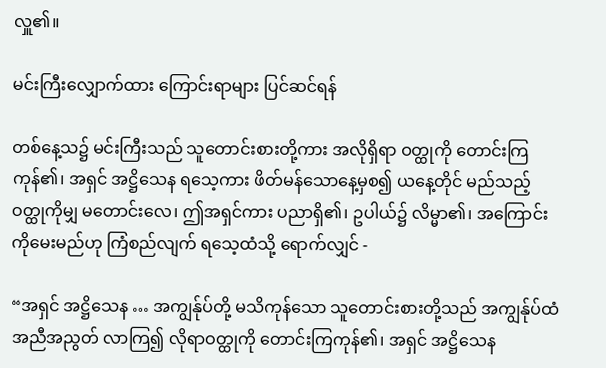လှူ၏။

မင်းကြီးလျှောက်ထား ကြောင်းရာများ ပြင်ဆင်ရန်

တစ်နေ့သ၌ မင်းကြီးသည် သူတောင်းစားတို့ကား အလိုရှိရာ ဝတ္ထုကို တောင်းကြကုန်၏၊ အရှင် အဋ္ဌိသေန ရသေ့ကား ဖိတ်မန်သောနေ့မှစ၍ ယနေ့တိုင် မည်သည့် ဝတ္ထုကိုမျှ မတောင်းလေ၊ ဤအရှင်ကား ပညာရှိ၏၊ ဥပါယ်၌ လိမ္မာ၏၊ အကြောင်းကိုမေးမည်ဟု ကြံစည်လျက် ရသေ့ထံသို့ ရောက်လျှင် -

“အရှင် အဋ္ဌိသေန … အကျွန်ုပ်တို့ မသိကုန်သော သူတောင်းစားတို့သည် အကျွန်ုပ်ထံ အညီအညွတ် လာကြ၍ လိုရာဝတ္ထုကို တောင်းကြကုန်၏၊ အရှင် အဋ္ဌိသေန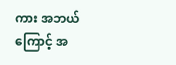ကား အဘယ်ကြောင့် အ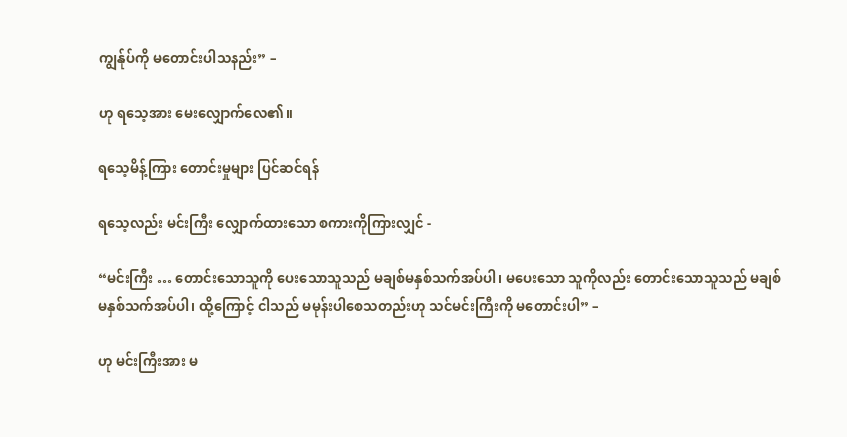ကျွန်ုပ်ကို မတောင်းပါသနည်း” –

ဟု ရသေ့အား မေးလျှောက်လေ၏။

ရသေ့မိန့်ကြား တောင်းမှုများ ပြင်ဆင်ရန်

ရသေ့လည်း မင်းကြီး လျှောက်ထားသော စကားကိုကြားလျှင် -

“မင်းကြီး … တောင်းသောသူကို ပေးသောသူသည် မချစ်မနှစ်သက်အပ်ပါ၊ မပေးသော သူကိုလည်း တောင်းသောသူသည် မချစ်မနှစ်သက်အပ်ပါ၊ ထို့ကြောင့် ငါသည် မမုန်းပါစေသတည်းဟု သင်မင်းကြီးကို မတောင်းပါ” –

ဟု မင်းကြီးအား မ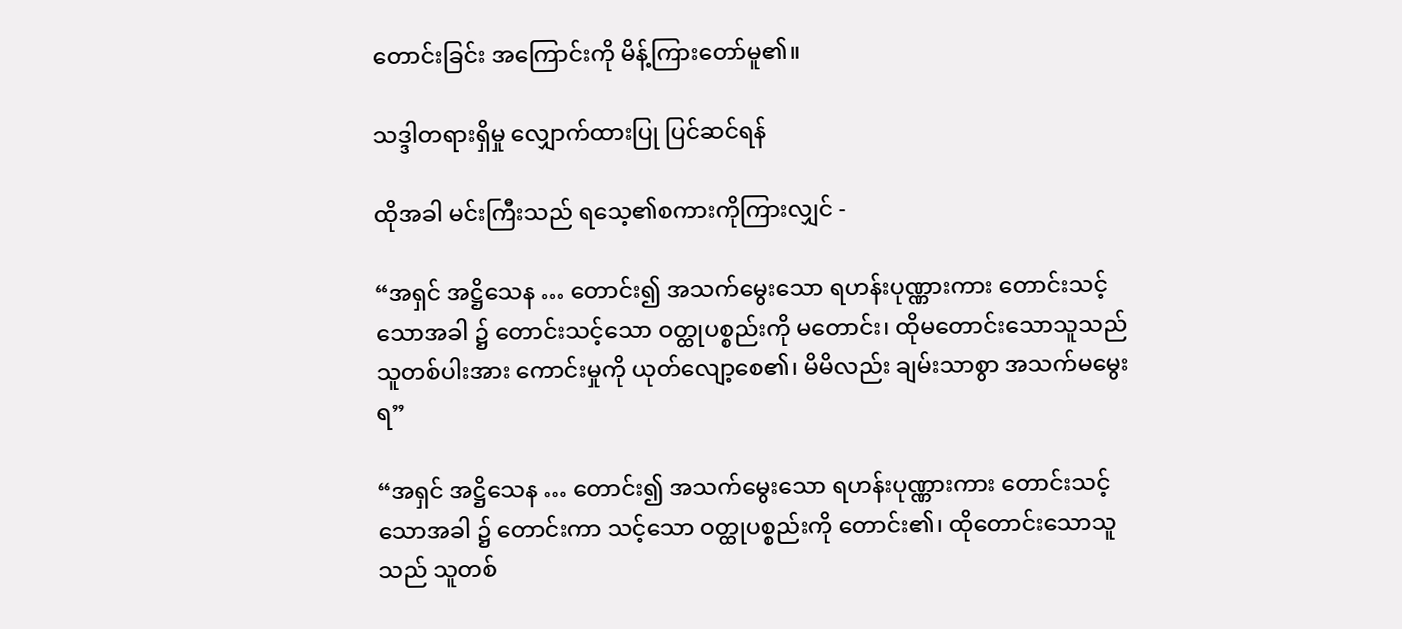တောင်းခြင်း အကြောင်းကို မိန့်ကြားတော်မူ၏။

သဒ္ဒါတရားရှိမှု လျှောက်ထားပြု ပြင်ဆင်ရန်

ထိုအခါ မင်းကြီးသည် ရသေ့၏စကားကိုကြားလျှင် -

“အရှင် အဋ္ဌိသေန … တောင်း၍ အသက်မွေးသော ရဟန်းပုဏ္ဏားကား တောင်းသင့်သောအခါ ၌ တောင်းသင့်သော ဝတ္ထုပစ္စည်းကို မတောင်း၊ ထိုမတောင်းသောသူသည် သူတစ်ပါးအား ကောင်းမှုကို ယုတ်လျော့စေ၏၊ မိမိလည်း ချမ်းသာစွာ အသက်မမွေးရ”

“အရှင် အဋ္ဌိသေန … တောင်း၍ အသက်မွေးသော ရဟန်းပုဏ္ဏားကား တောင်းသင့်သောအခါ ၌ တောင်းကာ သင့်သော ဝတ္ထုပစ္စည်းကို တောင်း၏၊ ထိုတောင်းသောသူသည် သူတစ်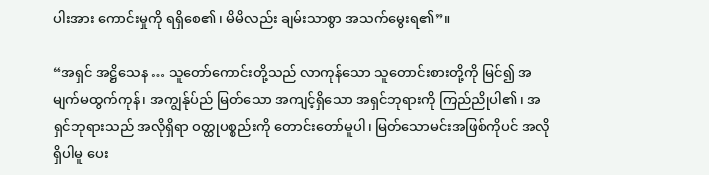ပါးအား ကောင်းမှုကို ရရှိစေ၏၊ မိမိလည်း ချမ်းသာစွာ အသက်မွေးရ၏”။

“အရှင် အဋ္ဌိသေန … သူတော်ကောင်းတို့သည် လာကုန်သော သူတောင်းစားတို့ကို မြင်၍ အမျက်မထွက်ကုန်၊ အကျွန်ုပ်ည် မြတ်သော အကျင့်ရှိသော အရှင်ဘုရားကို ကြည်ညိုပါ၏၊ အရှင်ဘုရားသည် အလိုရှိရာ ဝတ္ထုပစ္စည်းကို တောင်းတော်မူပါ၊ မြတ်သောမင်းအဖြစ်ကိုပင် အလိုရှိပါမူ ပေး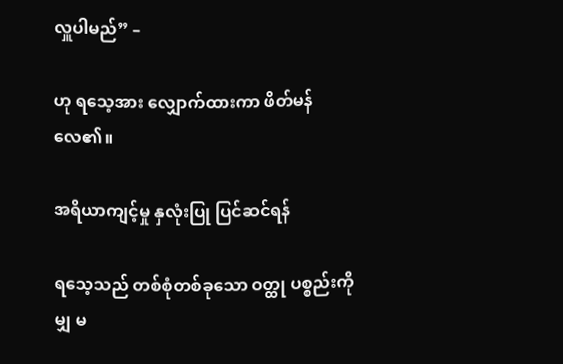လှူပါမည်” –

ဟု ရသေ့အား လျှောက်ထားကာ ဖိတ်မန်လေ၏။

အရိယာကျင့်မှု နှလုံးပြု ပြင်ဆင်ရန်

ရသေ့သည် တစ်စုံတစ်ခုသော ဝတ္ထု ပစ္စည်းကိုမျှ မ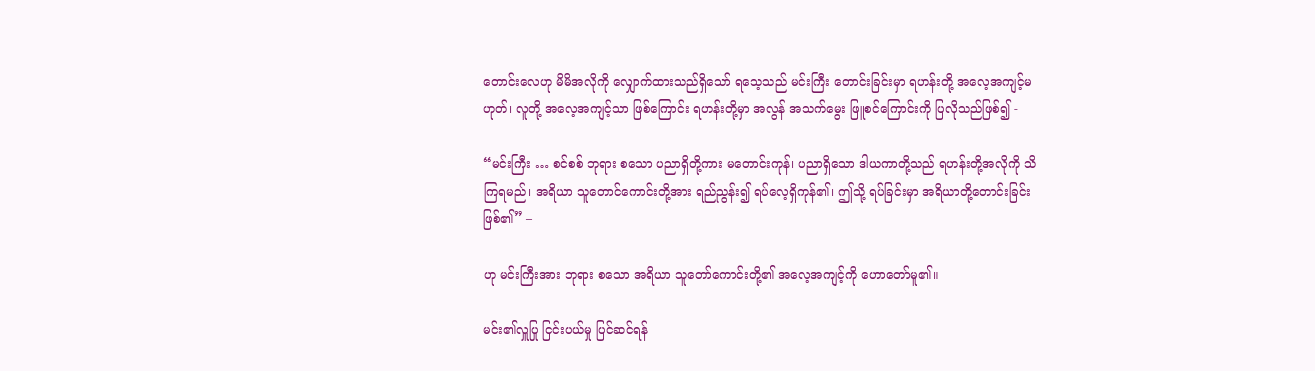တောင်းလေဟု မိမိအလိုကို လျှောက်ထားသည်ရှိသော် ရသေ့သည် မင်းကြီး တောင်းခြင်းမှာ ရဟန်းတို့ အလေ့အကျင့်မဟုတ်၊ လူတို့ အလေ့အကျင့်သာ ဖြစ်ကြောင်း ရဟန်းတို့မှာ အလွန် အသက်မွေး ဖြူစင်ကြောင်းကို ပြလိုသည်ဖြစ်၍ -

“မင်းကြီး … စင်စစ် ဘုရား စသော ပညာရှိတို့ကား မတောင်းကုန်၊ ပညာရှိသော ဒါယကာတို့သည် ရဟန်းတို့အလိုကို သိကြရမည်၊ အရိယာ သူတောင်ကောင်းတို့အား ရည်ညွန်း၍ ရပ်လေ့ရှိကုန်၏၊ ဤသို့ ရပ်ခြင်းမှာ အရိယာတို့တောင်းခြင်း ဖြစ်၏” –

ဟု မင်းကြီးအား ဘုရား စသော အရိယာ သူတော်ကောင်းတို့၏ အလေ့အကျင့်ကို ဟောတော်မူ၏။

မင်း၏လှူပြု ငြင်းပယ်မှု ပြင်ဆင်ရန်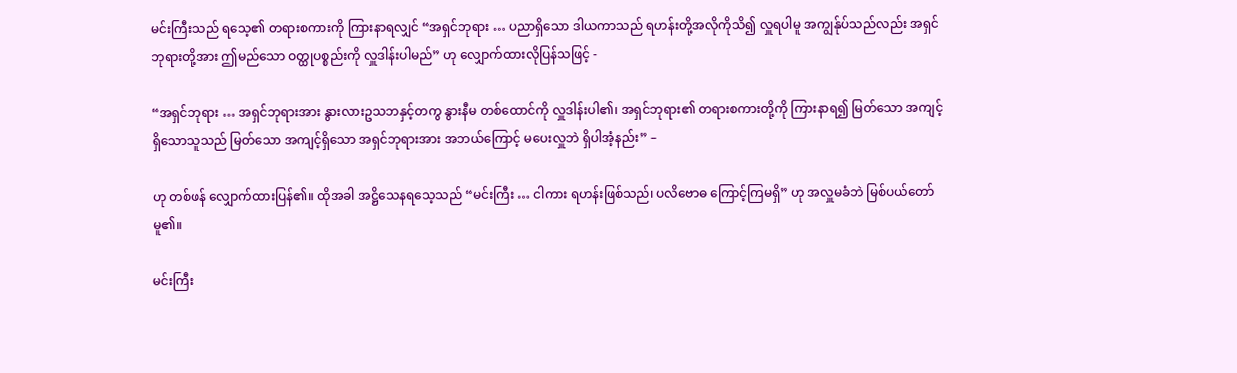မင်းကြီးသည် ရသေ့၏ တရားစကားကို ကြားနာရလျှင် “အရှင်ဘုရား … ပညာရှိသော ဒါယကာသည် ရဟန်းတို့အလိုကိုသိ၍ လှူရပါမူ အကျွန်ုပ်သည်လည်း အရှင်ဘုရားတို့အား ဤမည်သော ဝတ္ထုပစ္စည်းကို လှူဒါန်းပါမည်” ဟု လျှောက်ထားလိုပြန်သဖြင့် -

“အရှင်ဘုရား … အရှင်ဘုရားအား နွားလားဥသဘနှင့်တကွ နွားနီမ တစ်ထောင်ကို လှူဒါန်းပါ၏၊ အရှင်ဘုရား၏ တရားစကားတို့ကို ကြားနာရ၍ မြတ်သော အကျင့်ရှိသောသူသည် မြတ်သော အကျင့်ရှိသော အရှင်ဘုရားအား အဘယ်ကြောင့် မပေးလှူဘဲ ရှိပါအံ့နည်း” –

ဟု တစ်ဖန် လျှောက်ထားပြန်၏။ ထိုအခါ အဋ္ဌိသေနရသေ့သည် “မင်းကြီး … ငါကား ရဟန်းဖြစ်သည်၊ ပလိဗောဓ ကြောင့်ကြမရှိ” ဟု အလှူမခံဘဲ မြစ်ပယ်တော်မူ၏။

မင်းကြီး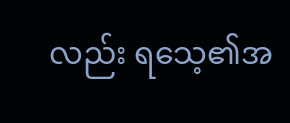လည်း ရသေ့၏အ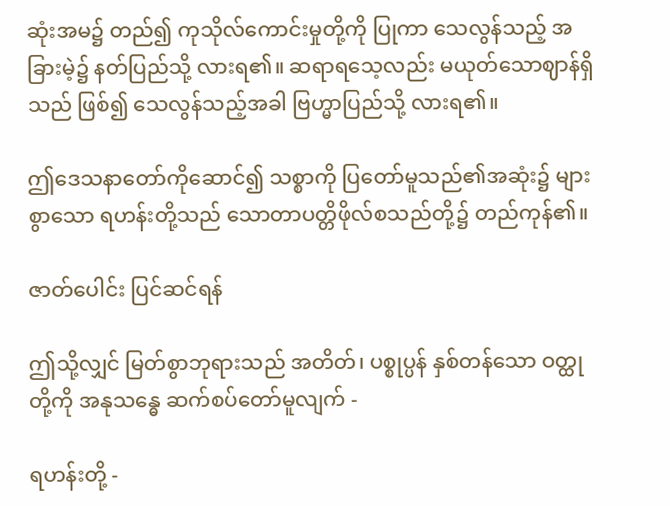ဆုံးအမ၌ တည်၍ ကုသိုလ်ကောင်းမှုတို့ကို ပြုကာ သေလွန်သည့် အခြားမဲ့၌ နတ်ပြည်သို့ လားရ၏။ ဆရာရသေ့လည်း မယုတ်သောဈာန်ရှိသည် ဖြစ်၍ သေလွန်သည့်အခါ ဗြဟ္မာပြည်သို့ လားရ၏။

ဤဒေသနာတော်ကိုဆောင်၍ သစ္စာကို ပြတော်မူသည်၏အဆုံး၌ များစွာသော ရဟန်းတို့သည် သောတာပတ္တိဖိုလ်စသည်တို့၌ တည်ကုန်၏။

ဇာတ်ပေါင်း ပြင်ဆင်ရန်

ဤသို့လျှင် မြတ်စွာဘုရားသည် အတိတ်၊ ပစ္စုပ္ပန် နှစ်တန်သော ဝတ္ထုတို့ကို အနုသန္ဓေ ဆက်စပ်တော်မူလျက် -

ရဟန်းတို့ -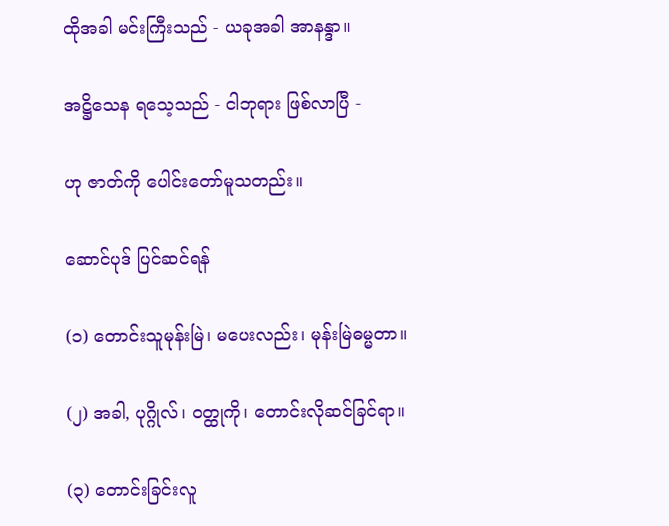ထိုအခါ မင်းကြီးသည် - ယခုအခါ အာနန္ဒာ။

အဋ္ဌိသေန ရသေ့သည် - ငါဘုရား ဖြစ်လာပြီ -

ဟု ဇာတ်ကို ပေါင်းတော်မူသတည်း။

ဆောင်ပုဒ် ပြင်ဆင်ရန်

(၁) တောင်းသူမုန်းမြဲ၊ မပေးလည်း၊ မုန်းမြဲဓမ္မတာ။

(၂) အခါ, ပုဂ္ဂိုလ်၊ ဝတ္ထုကို၊ တောင်းလိုဆင်ခြင်ရာ။

(၃) တောင်းခြင်းလူ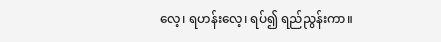လေ့၊ ရဟန်းလေ့၊ ရပ်၍ ရည်ညွန်းကာ။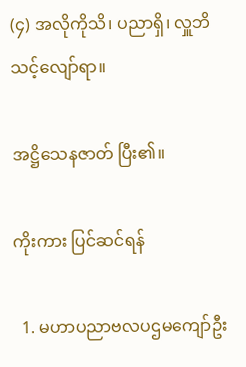(၄) အလိုကိုသိ၊ ပညာရှိ၊ လှူဘိသင့်လျော်ရာ။

အဋ္ဌိသေနဇာတ် ပြီး၏။

ကိုးကား ပြင်ဆင်ရန်

  1. မဟာပညာဗလပဌမကျော်ဦး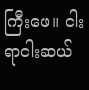ကြီးဖေ။ ငါးရာငါးဆယ်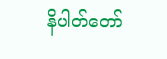နိပါတ်တော်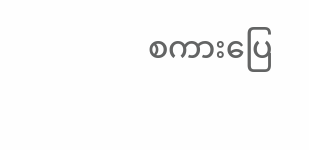စကားပြေ